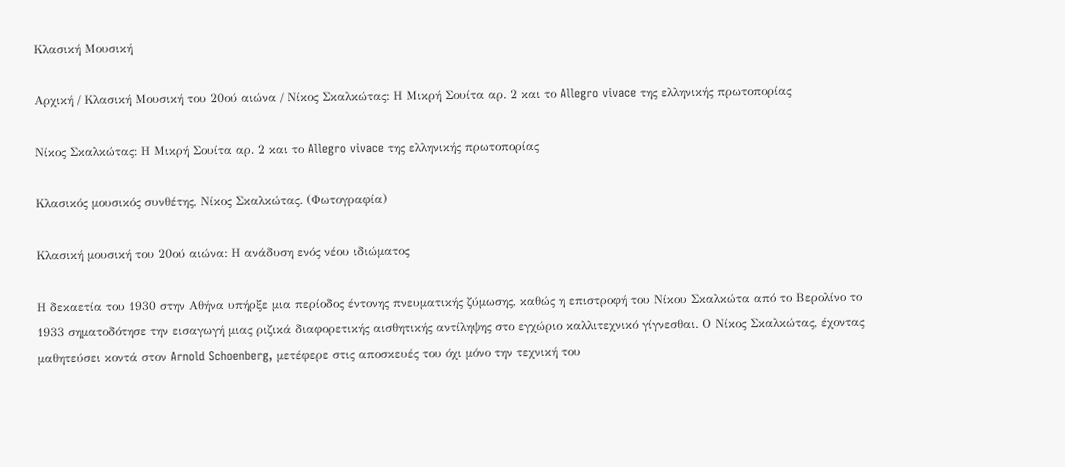Κλασική Μουσική

Αρχική / Κλασική Μουσική του 20ού αιώνα / Νίκος Σκαλκώτας: Η Μικρή Σουίτα αρ. 2 και το Allegro vivace της ελληνικής πρωτοπορίας

Νίκος Σκαλκώτας: Η Μικρή Σουίτα αρ. 2 και το Allegro vivace της ελληνικής πρωτοπορίας

Κλασικός μουσικός συνθέτης, Νίκος Σκαλκώτας. (Φωτογραφία)

Κλασική μουσική του 20ού αιώνα: Η ανάδυση ενός νέου ιδιώματος

Η δεκαετία του 1930 στην Αθήνα υπήρξε μια περίοδος έντονης πνευματικής ζύμωσης, καθώς η επιστροφή του Νίκου Σκαλκώτα από το Βερολίνο το 1933 σηματοδότησε την εισαγωγή μιας ριζικά διαφορετικής αισθητικής αντίληψης στο εγχώριο καλλιτεχνικό γίγνεσθαι. Ο Νίκος Σκαλκώτας, έχοντας μαθητεύσει κοντά στον Arnold Schoenberg, μετέφερε στις αποσκευές του όχι μόνο την τεχνική του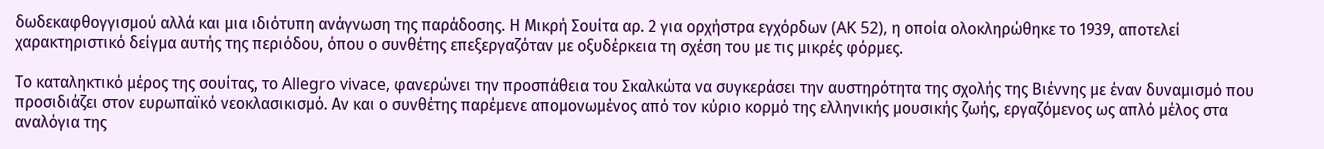δωδεκαφθογγισμού αλλά και μια ιδιότυπη ανάγνωση της παράδοσης. Η Μικρή Σουίτα αρ. 2 για ορχήστρα εγχόρδων (AK 52), η οποία ολοκληρώθηκε το 1939, αποτελεί χαρακτηριστικό δείγμα αυτής της περιόδου, όπου ο συνθέτης επεξεργαζόταν με οξυδέρκεια τη σχέση του με τις μικρές φόρμες.

Το καταληκτικό μέρος της σουίτας, το Allegro vivace, φανερώνει την προσπάθεια του Σκαλκώτα να συγκεράσει την αυστηρότητα της σχολής της Βιέννης με έναν δυναμισμό που προσιδιάζει στον ευρωπαϊκό νεοκλασικισμό. Αν και ο συνθέτης παρέμενε απομονωμένος από τον κύριο κορμό της ελληνικής μουσικής ζωής, εργαζόμενος ως απλό μέλος στα αναλόγια της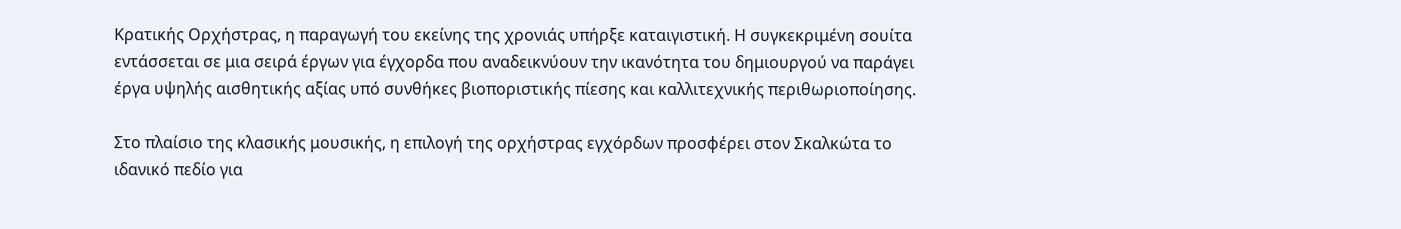Κρατικής Ορχήστρας, η παραγωγή του εκείνης της χρονιάς υπήρξε καταιγιστική. Η συγκεκριμένη σουίτα εντάσσεται σε μια σειρά έργων για έγχορδα που αναδεικνύουν την ικανότητα του δημιουργού να παράγει έργα υψηλής αισθητικής αξίας υπό συνθήκες βιοποριστικής πίεσης και καλλιτεχνικής περιθωριοποίησης.

Στο πλαίσιο της κλασικής μουσικής, η επιλογή της ορχήστρας εγχόρδων προσφέρει στον Σκαλκώτα το ιδανικό πεδίο για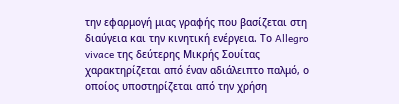την εφαρμογή μιας γραφής που βασίζεται στη διαύγεια και την κινητική ενέργεια. Το Allegro vivace της δεύτερης Μικρής Σουίτας χαρακτηρίζεται από έναν αδιάλειπτο παλμό, ο οποίος υποστηρίζεται από την χρήση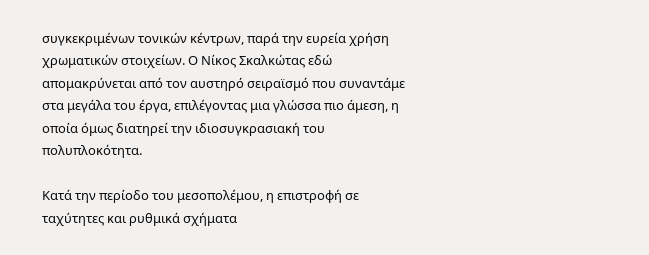συγκεκριμένων τονικών κέντρων, παρά την ευρεία χρήση χρωματικών στοιχείων. Ο Νίκος Σκαλκώτας εδώ απομακρύνεται από τον αυστηρό σειραϊσμό που συναντάμε στα μεγάλα του έργα, επιλέγοντας μια γλώσσα πιο άμεση, η οποία όμως διατηρεί την ιδιοσυγκρασιακή του πολυπλοκότητα.

Κατά την περίοδο του μεσοπολέμου, η επιστροφή σε ταχύτητες και ρυθμικά σχήματα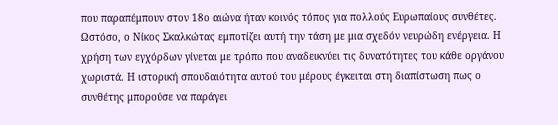που παραπέμπουν στον 18ο αιώνα ήταν κοινός τόπος για πολλούς Ευρωπαίους συνθέτες. Ωστόσο, ο Νίκος Σκαλκώτας εμποτίζει αυτή την τάση με μια σχεδόν νευρώδη ενέργεια. Η χρήση των εγχόρδων γίνεται με τρόπο που αναδεικνύει τις δυνατότητες του κάθε οργάνου χωριστά. Η ιστορική σπουδαιότητα αυτού του μέρους έγκειται στη διαπίστωση πως ο συνθέτης μπορούσε να παράγει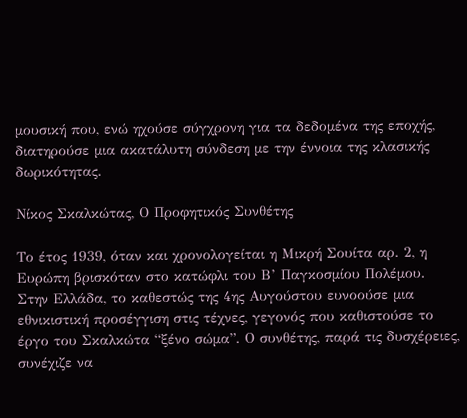μουσική που, ενώ ηχούσε σύγχρονη για τα δεδομένα της εποχής, διατηρούσε μια ακατάλυτη σύνδεση με την έννοια της κλασικής δωρικότητας.

Νίκος Σκαλκώτας, Ο Προφητικός Συνθέτης

Το έτος 1939, όταν και χρονολογείται η Μικρή Σουίτα αρ. 2, η Ευρώπη βρισκόταν στο κατώφλι του Β’ Παγκοσμίου Πολέμου. Στην Ελλάδα, το καθεστώς της 4ης Αυγούστου ευνοούσε μια εθνικιστική προσέγγιση στις τέχνες, γεγονός που καθιστούσε το έργο του Σκαλκώτα “ξένο σώμα”. Ο συνθέτης, παρά τις δυσχέρειες, συνέχιζε να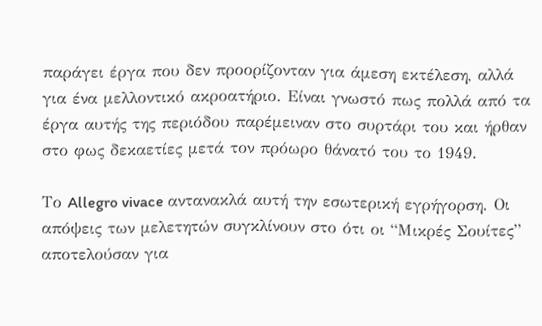παράγει έργα που δεν προορίζονταν για άμεση εκτέλεση, αλλά για ένα μελλοντικό ακροατήριο. Είναι γνωστό πως πολλά από τα έργα αυτής της περιόδου παρέμειναν στο συρτάρι του και ήρθαν στο φως δεκαετίες μετά τον πρόωρο θάνατό του το 1949.

Το Allegro vivace αντανακλά αυτή την εσωτερική εγρήγορση. Οι απόψεις των μελετητών συγκλίνουν στο ότι οι “Μικρές Σουίτες” αποτελούσαν για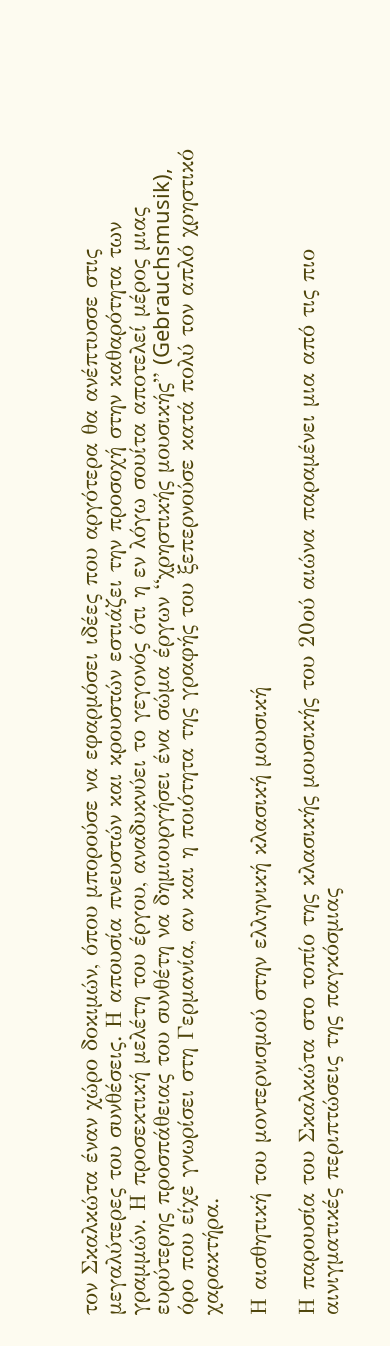τον Σκαλκώτα έναν χώρο δοκιμών, όπου μπορούσε να εφαρμόσει ιδέες που αργότερα θα ανέπτυσσε στις μεγαλύτερες του συνθέσεις. Η απουσία πνευστών και κρουστών εστιάζει την προσοχή στην καθαρότητα των γραμμών. Η προσεκτική μελέτη του έργου, αναδυκνύει το γεγονός ότι η εν λόγω σουίτα αποτελεί μέρος μιας ευρύτερης προσπάθειας του συνθέτη να δημιουργήσει ένα σώμα έργων “χρηστικής μουσικής” (Gebrauchsmusik), όρο που είχε γνωρίσει στη Γερμανία, αν και η ποιότητα της γραφής του ξεπερνούσε κατά πολύ τον απλό χρηστικό χαρακτήρα.

Η αισθητική του μοντερνισμού στην ελληνική κλασική μουσική

Η παρουσία του Σκαλκώτα στο τοπίο της κλασικής μουσικής του 20ού αιώνα παραμένει μια από τις πιο αινιγματικές περιπτώσεις της παγκόσμιας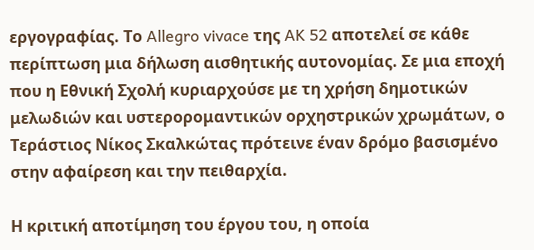εργογραφίας. Το Allegro vivace της AK 52 αποτελεί σε κάθε περίπτωση μια δήλωση αισθητικής αυτονομίας. Σε μια εποχή που η Εθνική Σχολή κυριαρχούσε με τη χρήση δημοτικών μελωδιών και υστερορομαντικών ορχηστρικών χρωμάτων, ο Τεράστιος Νίκος Σκαλκώτας πρότεινε έναν δρόμο βασισμένο στην αφαίρεση και την πειθαρχία.

Η κριτική αποτίμηση του έργου του, η οποία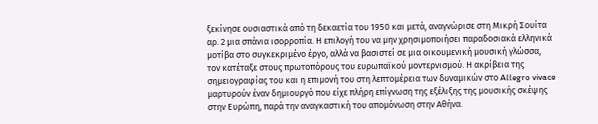ξεκίνησε ουσιαστικά από τη δεκαετία του 1950 και μετά, αναγνώρισε στη Μικρή Σουίτα αρ. 2 μια σπάνια ισορροπία. Η επιλογή του να μην χρησιμοποιήσει παραδοσιακά ελληνικά μοτίβα στο συγκεκριμένο έργο, αλλά να βασιστεί σε μια οικουμενική μουσική γλώσσα, τον κατέταξε στους πρωτοπόρους του ευρωπαϊκού μοντερνισμού. Η ακρίβεια της σημειογραφίας του και η επιμονή του στη λεπτομέρεια των δυναμικών στο Allegro vivace μαρτυρούν έναν δημιουργό που είχε πλήρη επίγνωση της εξέλιξης της μουσικής σκέψης στην Ευρώπη, παρά την αναγκαστική του απομόνωση στην Αθήνα.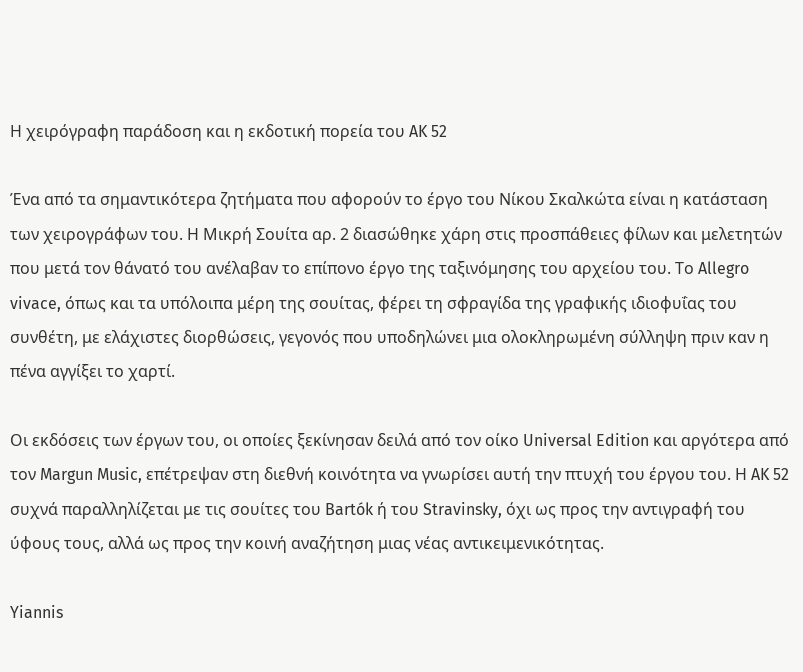Η χειρόγραφη παράδοση και η εκδοτική πορεία του AK 52

Ένα από τα σημαντικότερα ζητήματα που αφορούν το έργο του Νίκου Σκαλκώτα είναι η κατάσταση των χειρογράφων του. Η Μικρή Σουίτα αρ. 2 διασώθηκε χάρη στις προσπάθειες φίλων και μελετητών που μετά τον θάνατό του ανέλαβαν το επίπονο έργο της ταξινόμησης του αρχείου του. Το Allegro vivace, όπως και τα υπόλοιπα μέρη της σουίτας, φέρει τη σφραγίδα της γραφικής ιδιοφυΐας του συνθέτη, με ελάχιστες διορθώσεις, γεγονός που υποδηλώνει μια ολοκληρωμένη σύλληψη πριν καν η πένα αγγίξει το χαρτί.

Οι εκδόσεις των έργων του, οι οποίες ξεκίνησαν δειλά από τον οίκο Universal Edition και αργότερα από τον Margun Music, επέτρεψαν στη διεθνή κοινότητα να γνωρίσει αυτή την πτυχή του έργου του. Η AK 52 συχνά παραλληλίζεται με τις σουίτες του Bartók ή του Stravinsky, όχι ως προς την αντιγραφή του ύφους τους, αλλά ως προς την κοινή αναζήτηση μιας νέας αντικειμενικότητας.

Yiannis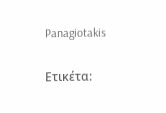Panagiotakis

Ετικέτα: